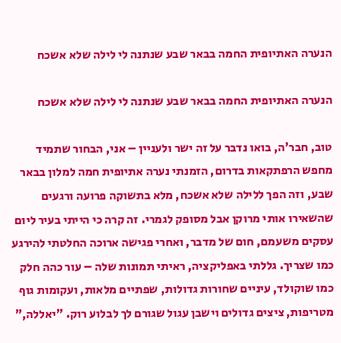הנערה האתיופית החמה בבאר שבע שנתנה לי לילה שלא אשכח

הנערה האתיופית החמה בבאר שבע שנתנה לי לילה שלא אשכח

טוב, חבר'ה, בואו נדבר על זה ישר ולעניין – אני, הבחור שתמיד מחפש הרפתקאות בדרום, הזמנתי נערה אתיופית חמה למלון בבאר שבע, וזה הפך ללילה שלא אשכח, מלא בתשוקה פרועה ורגעים שהשאירו אותי מרוקן אבל מסופק לגמרי. זה קרה כי הייתי בעיר ליום עסקים משעמם, חום של מדבר, ואחרי פגישה ארוכה החלטתי להירגע כמו שצריך. גללתי באפליקציה, ראיתי תמונות שלה – עור כהה חלק כמו שוקולד, עיניים שחורות גדולות, שפתיים מלאות, ועקומות גוף מטריפות, ציצים גדולים וישבן עגול שגורם לך לבלוע רוק. "יאללה,"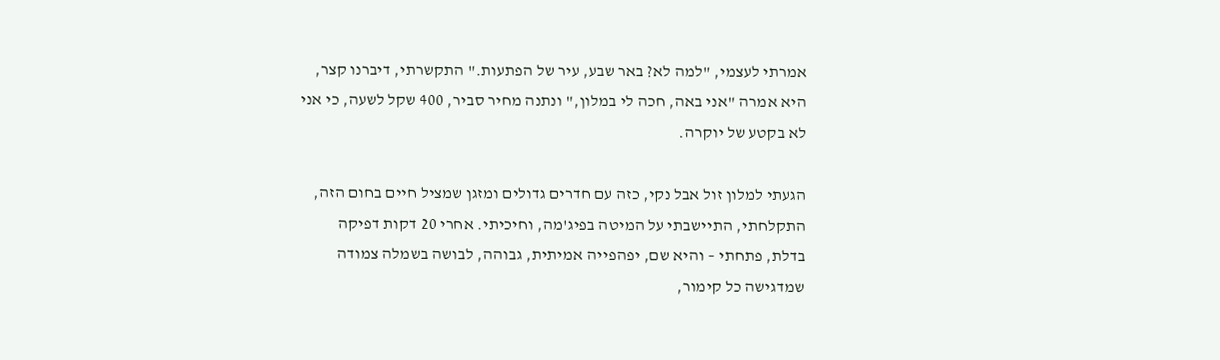אמרתי לעצמי, "למה לא? באר שבע, עיר של הפתעות." התקשרתי, דיברנו קצר, היא אמרה "אני באה, חכה לי במלון," ונתנה מחיר סביר, 400 שקל לשעה, כי אני לא בקטע של יוקרה.

הגעתי למלון זול אבל נקי, כזה עם חדרים גדולים ומזגן שמציל חיים בחום הזה, התקלחתי, התיישבתי על המיטה בפיג'מה, וחיכיתי. אחרי 20 דקות דפיקה בדלת, פתחתי – והיא שם, יפהפייה אמיתית, גבוהה, לבושה בשמלה צמודה שמדגישה כל קימור,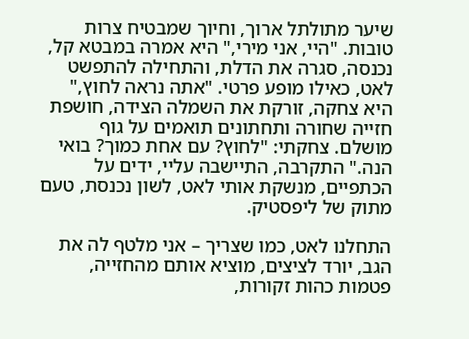שיער מתולתל ארוך, וחיוך שמבטיח צרות טובות. "היי, אני מירי," היא אמרה במבטא קל, נכנסה, סגרה את הדלת, והתחילה להתפשט לאט, כאילו מופע פרטי. "אתה נראה לחוץ," היא צחקה, זורקת את השמלה הצידה, חושפת חזייה שחורה ותחתונים תואמים על גוף מושלם. צחקתי: "לחוץ? עם אחת כמוך? בואי הנה." התקרבה, התיישבה עליי, ידים על הכתפיים, מנשקת אותי לאט, לשון נכנסת, טעם מתוק של ליפסטיק.

התחלנו לאט, כמו שצריך – אני מלטף לה את הגב, יורד לציצים, מוציא אותם מהחזייה, פטמות כהות זקורות,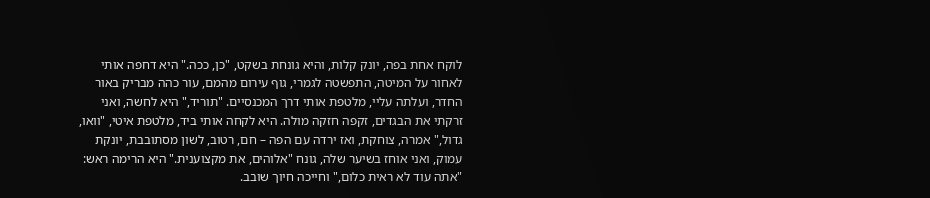לוקח אחת בפה, יונק קלות, והיא גונחת בשקט, "כן, ככה." היא דחפה אותי לאחור על המיטה, התפשטה לגמרי, גוף עירום מהמם, עור כהה מבריק באור החדר, ועלתה עליי, מלטפת אותי דרך המכנסיים. "תוריד," היא לחשה, ואני זרקתי את הבגדים, זקפה חזקה מולה. היא לקחה אותי ביד, מלטפת איטי, "וואו, גדול," אמרה, צוחקת, ואז ירדה עם הפה – חם, רטוב, לשון מסתובבת, יונקת עמוק, ואני אוחז בשיער שלה, גונח "אלוהים, את מקצוענית." היא הרימה ראש: "אתה עוד לא ראית כלום," וחייכה חיוך שובב.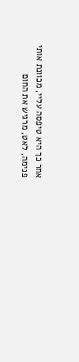אחר כך היא טיפסה עליי, מכוונת אותי פנימה, לאט, מרגיש את החום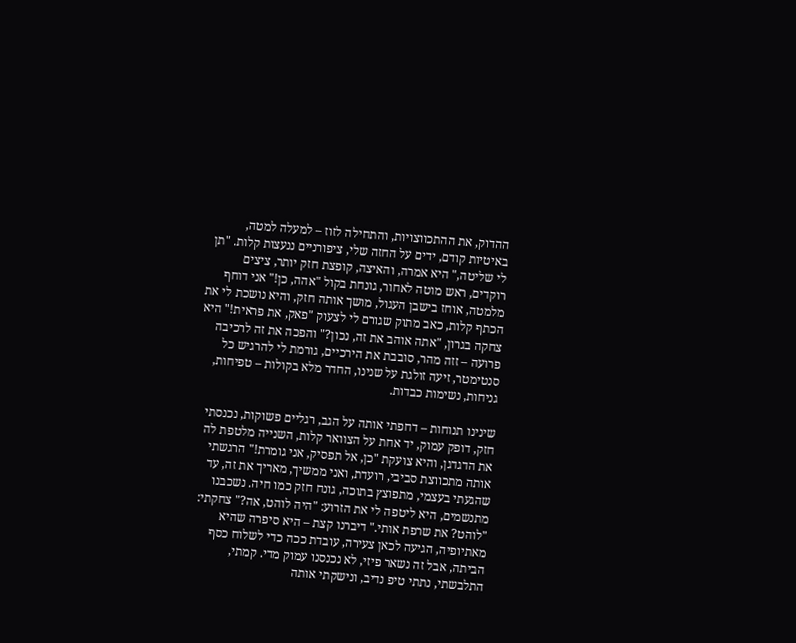ההדוק, את ההתכווצויות, והתחילה לזוז – למעלה למטה, באיטיות קודם, ידים על החזה שלי, ציפורניים ננעצות קלות. "תן לי שליטה," היא אמרה, והאיצה, קופצת חזק יותר, ציצים רוקדים, ראש מוטה לאחור, גונחת בקול "אהה, כן!" אני דוחף מלמטה, אוחז בישבן העגול, מושך אותה חזק, והיא נושכת לי את הכתף קלות, כאב מתוק שגורם לי לצעוק "פאק, את פראית!" היא צחקה בגרון, "אתה אוהב את זה, נכון?" והפכה את זה לרכיבה פרועה – זזה מהר, סובבת את הירכיים, גורמת לי להרגיש כל סנטימטר, זיעה זולגת על שנינו, החדר מלא בקולות – טפיחות, גניחות, נשימות כבדות.

שינינו תנוחות – דחפתי אותה על הגב, רגליים פשוקות, נכנסתי חזק, דופק עמוק, יד אחת על הצוואר קלות, השנייה מלטפת לה את הדגדגן, והיא צועקת "כן, אל תפסיק, אני גומרת!" הרגשתי אותה מתכווצת סביבי, רועדת, ואני ממשיך, מאריך את זה, עד שהגעתי בעצמי, מתפוצץ בתוכה, גונח חזק כמו חיה. נשכבנו מתנשמים, היא ליטפה לי את הזרוע: "היה לוהט, אה?" צחקתי: "לוהט? את שרפת אותי." דיברנו קצת – היא סיפרה שהיא מאתיופיה, הגיעה לכאן צעירה, עובדת ככה כדי לשלוח כסף הביתה, אבל זה נשאר פיזי, לא נכנסנו עמוק מדי. קמתי, התלבשתי, נתתי טיפ נדיב, ונישקתי אותה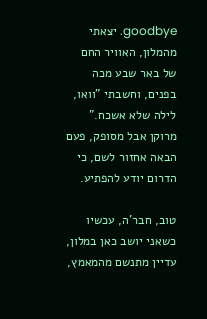goodbye. יצאתי מהמלון, האוויר החם של באר שבע מכה בפנים, וחשבתי "וואו, לילה שלא אשכח." מרוקן אבל מסופק, פעם הבאה אחזור לשם, כי הדרום יודע להפתיע.

טוב, חבר'ה, עכשיו כשאני יושב כאן במלון, עדיין מתנשם מהמאמץ,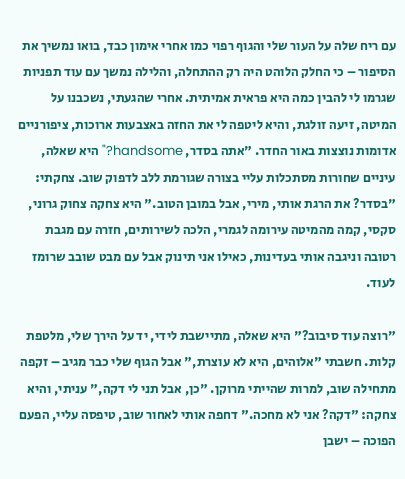עם ריח שלה על העור שלי והגוף רפוי כמו אחרי אימון כבד, בואו נמשיך את הסיפור – כי החלק הלוהט היה רק ההתחלה, והלילה נמשך עם עוד תפניות שגרמו לי להבין כמה היא פראית אמיתית. אחרי שהגעתי, נשכבנו על המיטה, זיעה זולגת, והיא ליטפה לי את החזה באצבעות ארוכות, ציפורניים אדומות נוצצות באור החדר. "אתה בסדר, handsome?" היא שאלה, עיניים שחורות מסתכלות עליי בצורה שגורמת ללב לדפוק שוב. צחקתי: "בסדר? את הרגת אותי, מירי, אבל במובן הטוב." היא צחקה צחוק גרוני, סקסי, קמה מהמיטה עירומה לגמרי, הלכה לשירותים, חזרה עם מגבת רטובה וניגבה אותי בעדינות, כאילו אני תינוק אבל עם מבט שובב שרומז לעוד.

"רוצה עוד סיבוב?" היא שאלה, מתיישבת לידי, יד על הירך שלי, מלטפת קלות. חשבתי "אלוהים, היא לא עוצרת," אבל הגוף שלי כבר מגיב – זקפה מתחילה שוב, למרות שהייתי מרוקן. "כן, אבל תני לי דקה," עניתי, והיא צחקה: "דקה? אני לא מחכה." דחפה אותי לאחור שוב, טיפסה עליי, הפעם הפוכה – ישבן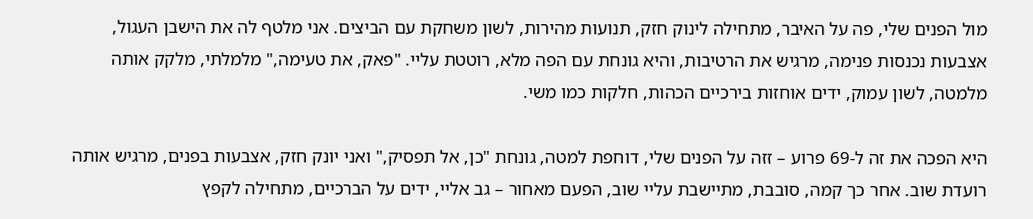מול הפנים שלי, פה על האיבר, מתחילה לינוק חזק, תנועות מהירות, לשון משחקת עם הביצים. אני מלטף לה את הישבן העגול, אצבעות נכנסות פנימה, מרגיש את הרטיבות, והיא גונחת עם הפה מלא, רוטטת עליי. "פאק, את טעימה," מלמלתי, מלקק אותה מלמטה, לשון עמוק, ידים אוחזות בירכיים הכהות, חלקות כמו משי.

היא הפכה את זה ל-69 פרוע – זזה על הפנים שלי, דוחפת למטה, גונחת "כן, אל תפסיק," ואני יונק חזק, אצבעות בפנים, מרגיש אותה רועדת שוב. אחר כך קמה, סובבת, מתיישבת עליי שוב, הפעם מאחור – גב אליי, ידים על הברכיים, מתחילה לקפץ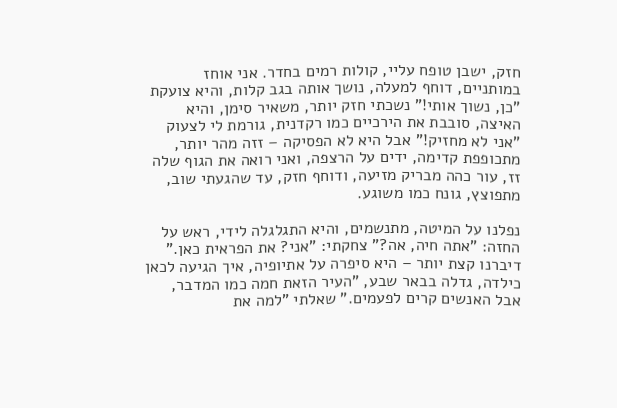חזק, ישבן טופח עליי, קולות רמים בחדר. אני אוחז במותניים, דוחף למעלה, נושך אותה בגב קלות, והיא צועקת "כן, נשוך אותי!" נשכתי חזק יותר, משאיר סימן, והיא האיצה, סובבת את הירכיים כמו רקדנית, גורמת לי לצעוק "אני לא מחזיק!" אבל היא לא הפסיקה – זזה מהר יותר, מתכופפת קדימה, ידים על הרצפה, ואני רואה את הגוף שלה זז, עור כהה מבריק מזיעה, ודוחף חזק, עד שהגעתי שוב, מתפוצץ, גונח כמו משוגע.

נפלנו על המיטה, מתנשמים, והיא התגלגלה לידי, ראש על החזה: "אתה חיה, אה?" צחקתי: "אני? את הפראית כאן." דיברנו קצת יותר – היא סיפרה על אתיופיה, איך הגיעה לכאן כילדה, גדלה בבאר שבע, "העיר הזאת חמה כמו המדבר, אבל האנשים קרים לפעמים." שאלתי "למה את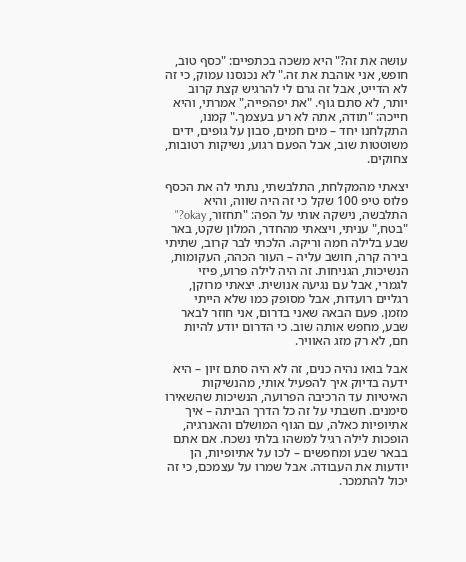עושה את זה?" היא משכה בכתפיים: "כסף טוב, חופש, אני אוהבת את זה." לא נכנסנו עמוק, כי זה לא הדייט, אבל זה גרם לי להרגיש קצת קרוב יותר, לא סתם גוף. "את יפהפייה," אמרתי, והיא חייכה: "תודה, אתה לא רע בעצמך." קמנו, התקלחנו יחד – מים חמים, סבון על גופים, ידים משוטטות שוב, אבל הפעם רגוע, נשיקות רטובות, צחוקים.

יצאתי מהמקלחת, התלבשתי, נתתי לה את הכסף פלוס טיפ 100 שקל כי זה היה שווה, והיא התלבשה, נישקה אותי על הפה: "תחזור, okay?" "בטח," עניתי, ויצאתי מהחדר, המלון שקט, באר שבע בלילה חמה וריקה. הלכתי לבר קרוב, שתיתי בירה קרה, חושב עליה – העור הכהה, העקומות, הנשיכות, הגניחות. זה היה לילה פרוע, פיזי לגמרי, אבל עם נגיעה אנושית. יצאתי מרוקן, רגליים רועדות, אבל מסופק כמו שלא הייתי מזמן. פעם הבאה שאני בדרום, אני חוזר לבאר שבע, מחפש אותה שוב. כי הדרום יודע להיות חם, לא רק מזג האוויר.

אבל בואו נהיה כנים, זה לא היה סתם זיון – היא ידעה בדיוק איך להפעיל אותי, מהנשיקות האיטיות עד הרכיבה הפרועה, הנשיכות שהשאירו סימנים. חשבתי על זה כל הדרך הביתה – איך אתיופיות כאלה, עם הגוף המושלם והאנרגיה, הופכות לילה רגיל למשהו בלתי נשכח. אם אתם בבאר שבע ומחפשים – לכו על אתיופיות, הן יודעות את העבודה. אבל שמרו על עצמכם, כי זה יכול להתמכר.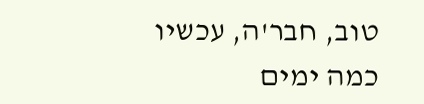טוב, חבר'ה, עכשיו כמה ימים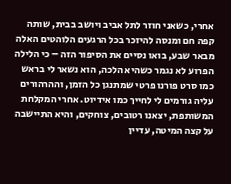אחרי, כשאני חוזר לתל אביב ויושב בבית, שותה קפה חם ומנסה להיזכר בכל הרגעים הלוהטים האלה מבאר שבע, בואו נסיים את הסיפור הזה – כי הלילה הפרוע לא נגמר כשהיא הלכה, הוא נשאר לי בראש כמו סרט פורנו פרטי שמתנגן כל הזמן, וההרהורים עליה גורמים לי לחייך כמו אידיוט. אחרי המקלחת המשותפת, יצאנו רטובים, צוחקים, והיא התיישבה על קצה המיטה, עדיין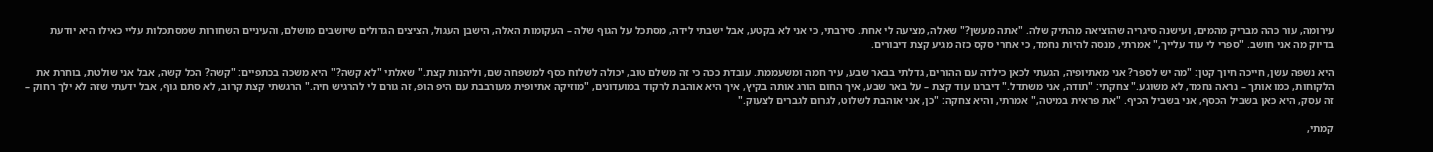עירומה, עור כהה מבריק מהמים, ועישנה סיגריה שהוציאה מהתיק שלה. "אתה מעשן?" שאלה, מציעה לי אחת. סירבתי, כי אני לא בקטע, אבל ישבתי לידה, מסתכל על הגוף שלה – העקומות האלה, הישבן העגול, הציצים הגדולים שיושבים מושלם, והעיניים השחורות שמסתכלות עליי כאילו היא יודעת בדיוק מה אני חושב. "ספרי לי עוד עלייך," אמרתי, מנסה להיות נחמד, כי אחרי סקס כזה מגיע קצת דיבורים.

היא נשפה עשן, חייכה חיוך קטן: "מה יש לספר? אני מאתיופיה, הגעתי לכאן כילדה עם ההורים, גדלתי בבאר שבע, עיר חמה ומשעממת. עובדת ככה כי זה משלם טוב, יכולה לשלוח כסף למשפחה שם, וליהנות קצת." שאלתי "לא קשה?" היא משכה בכתפיים: "קשה? הכל קשה, אבל אני שולטת, בוחרת את הלקוחות, כמו אותך – נראה נחמד, לא משוגע." צחקתי: "תודה, אני משתדל." דיברנו עוד קצת – על באר שבע, איך החום הורג אותה בקיץ, איך היא אוהבת לרקוד במועדונים, "מוזיקה אתיופית מעורבבת עם היפ הופ, זה גורם לי להרגיש חיה." הרגשתי קצת קרוב, לא סתם גוף, אבל ידעתי שזה לא ילך רחוק – זה עסק, היא כאן בשביל הכסף, אני בשביל הכיף. "את פראית במיטה," אמרתי, והיא צחקה: "כן, אני אוהבת לשלוט, לגרום לגברים לצעוק."

קמתי,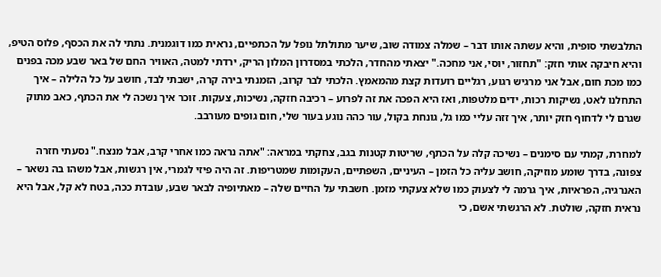התלבשתי סופית, והיא עשתה אותו דבר – שמלה צמודה שוב, שיער מתולתל נופל על הכתפיים, נראית כמו דוגמנית. נתתי לה את הכסף, פלוס הטיפ, והיא חיבקה אותי חזק: "תחזור, יוסי, אני מחכה." יצאתי מהחדר, הלכתי במסדרון המלון הריק, ירדתי למטה, האוויר החם של באר שבע מכה בפנים כמו מכת חום, אבל אני מרגיש רגוע, רגליים רועדות קצת מהמאמץ. הלכתי לבר קרוב, הזמנתי בירה קרה, ישבתי לבד, חושב על כל הלילה – איך התחלנו לאט, נשיקות רכות, ידים מלטפות, ואז היא הפכה את זה לפרוע – רכיבה חזקה, נשיכות, צעקות. זוכר איך נשכה לי את הכתף, כאב מתוק שגרם לי לדחוף חזק יותר, איך זזה עליי כמו גל, גונחת בקול, עור כהה נוגע בעור שלי, חום גופים מעורבב.

למחרת, קמתי עם סימנים – נשיכה קלה על הכתף, שריטות קטנות בגב, צחקתי במראה: "אתה נראה כמו אחרי קרב, אבל מנצח." נסעתי חזרה צפונה, בדרך שומע מוזיקה, חושב עליה כל הזמן – העיניים, השפתיים, העקומות שמטריפות. זה היה פיזי לגמרי, אין רגשות, אבל משהו בה נשאר – האנרגיה, הפראיות, איך גרמה לי לצעוק כמו שלא צעקתי מזמן. חשבתי על החיים שלה – מאתיופיה לבאר שבע, עובדת ככה, בטח לא קל, אבל היא נראית חזקה, שולטת. לא הרגשתי אשם, כי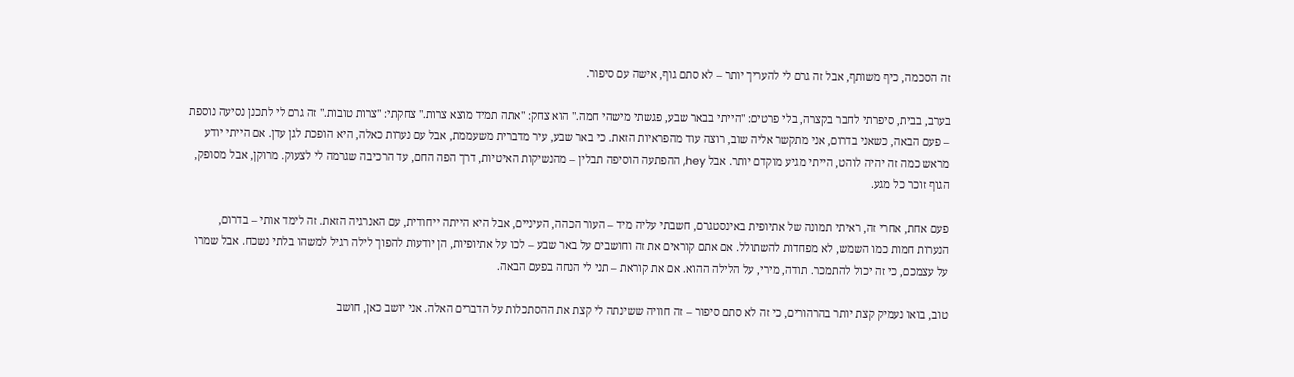זה הסכמה, כיף משותף, אבל זה גרם לי להעריך יותר – לא סתם גוף, אישה עם סיפור.

בערב, בבית, סיפרתי לחבר בקצרה, בלי פרטים: "הייתי בבאר שבע, פגשתי מישהי חמה." הוא צחק: "אתה תמיד מוצא צרות." צחקתי: "צרות טובות." זה גרם לי לתכנן נסיעה נוספת – פעם הבאה, כשאני בדרום, אני מתקשר אליה שוב, רוצה עוד מהפראיות הזאת. כי באר שבע, עיר מדברית משעממת, אבל עם נערות כאלה, היא הופכת לגן עדן. אם הייתי יודע מראש כמה זה יהיה לוהט, הייתי מגיע מוקדם יותר. אבל hey, ההפתעה הוסיפה תבלין – מהנשיקות האיטיות, דרך הפה החם, עד הרכיבה שגרמה לי לצעוק. מרוקן, אבל מסופק, הגוף זוכר כל מגע.

פעם אחת, אחרי זה, ראיתי תמונה של אתיופית באינסטגרם, חשבתי עליה מיד – העור הכהה, העיניים, אבל היא הייתה ייחודית, עם האנרגיה הזאת. זה לימד אותי – בדרום, הנערות חמות כמו השמש, לא מפחדות להשתולל. אם אתם קוראים את זה וחושבים על באר שבע – לכו על אתיופיות, הן יודעות להפוך לילה רגיל למשהו בלתי נשכח. אבל שמרו על עצמכם, כי זה יכול להתמכר. תודה, מירי, על הלילה ההוא. אם את קוראת – תני לי הנחה בפעם הבאה.

טוב, בואו נעמיק קצת יותר בהרהורים, כי זה לא סתם סיפור – זה חוויה ששינתה לי קצת את ההסתכלות על הדברים האלה. אני יושב כאן, חושב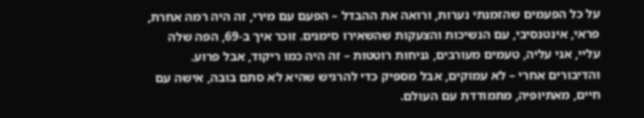על כל הפעמים שהזמנתי נערות, ורואה את ההבדל – הפעם עם מירי, זה היה רמה אחרת, פראי, אינטנסיבי, עם הנשיכות והצעקות שהשאירו סימנים. זוכר איך ב-69, הפה שלה עליי, אני עליה, טעמים מעורבים, גניחות רוטטות – זה היה כמו ריקוד, אבל פרוע. והדיבורים אחרי – לא עמוקים, אבל מספיק כדי להרגיש שהיא לא סתם בובה, אישה עם חיים, מאתיופיה, מתמודדת עם העולם.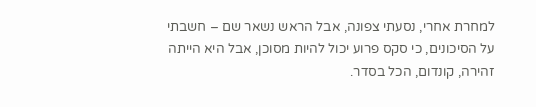למחרת אחרי, נסעתי צפונה, אבל הראש נשאר שם – חשבתי על הסיכונים, כי סקס פרוע יכול להיות מסוכן, אבל היא הייתה זהירה, קונדום, הכל בסדר.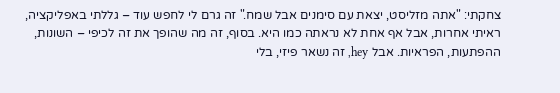צחקתי: "אתה מזליסט, יצאת עם סימנים אבל שמח." זה גרם לי לחפש עוד – גללתי באפליקציה, ראיתי אחרות, אבל אף אחת לא נראתה כמו היא. בסוף, זה מה שהופך את זה לכיפי – השונות, ההפתעות, הפראיות. אבל hey, זה נשאר פיזי, בלי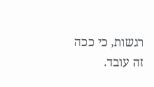רגשות, כי ככה זה עובד.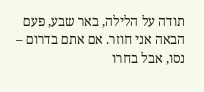תודה על הלילה, באר שבע, פעם הבאה אני חוזר. אם אתם בדרום – נסו, אבל בחרו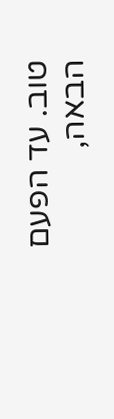טוב. עד הפעם הבאה,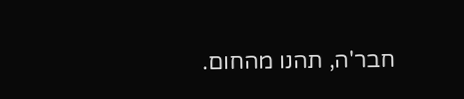חבר'ה, תהנו מהחום.